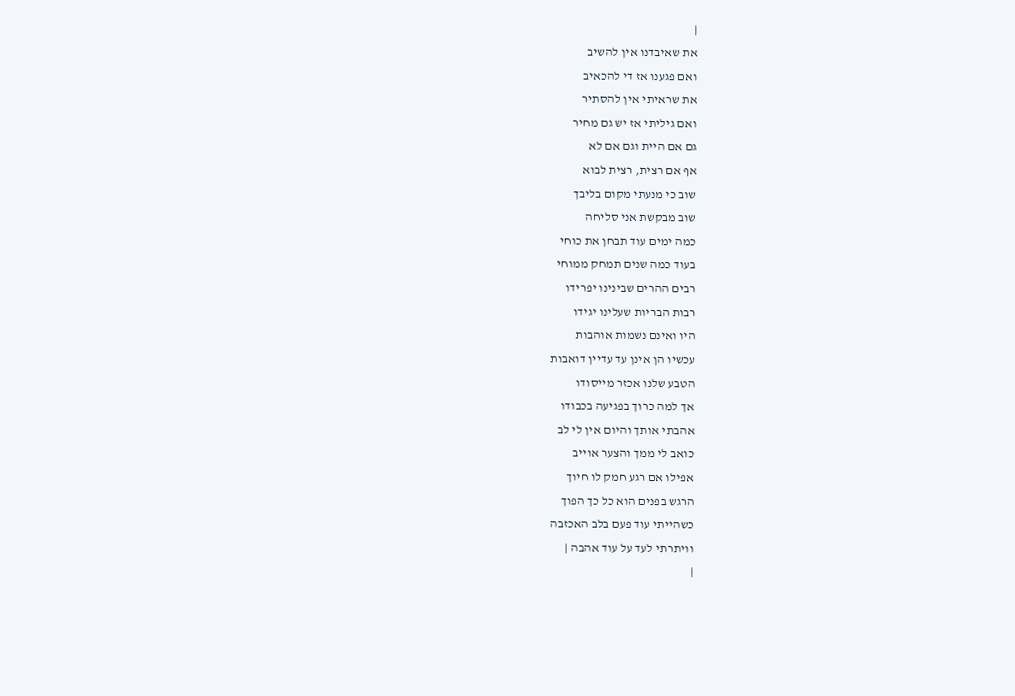|
את שאיבדנו אין להשיב
ואם פגענו אז די להכאיב
את שראיתי אין להסתיר
ואם גיליתי אז יש גם מחיר
גם אם היית וגם אם לא
אף אם רצית, רצית לבוא
שוב כי מנעתי מקום בליבך
שוב מבקשת אני סליחה
כמה ימים עוד תבחן את כוחי
בעוד כמה שנים תמחק ממוחי
רבים ההרים שבינינו יפרידו
רבות הבריות שעלינו יגידו
היו ואינם נשמות אוהבות
עכשיו הן אינן עד עדיין דואבות
הטבע שלנו אכזר מייסודו
אך למה כרוך בפגיעה בכבודו
אהבתי אותך והיום אין לי לב
כואב לי ממך והצער אוייב
אפילו אם רגע חמק לו חיוך
הרגש בפנים הוא כל כך הפוך
כשהייתי עוד פעם בלב האכזבה
וויתרתי לעד על עוד אהבה |
|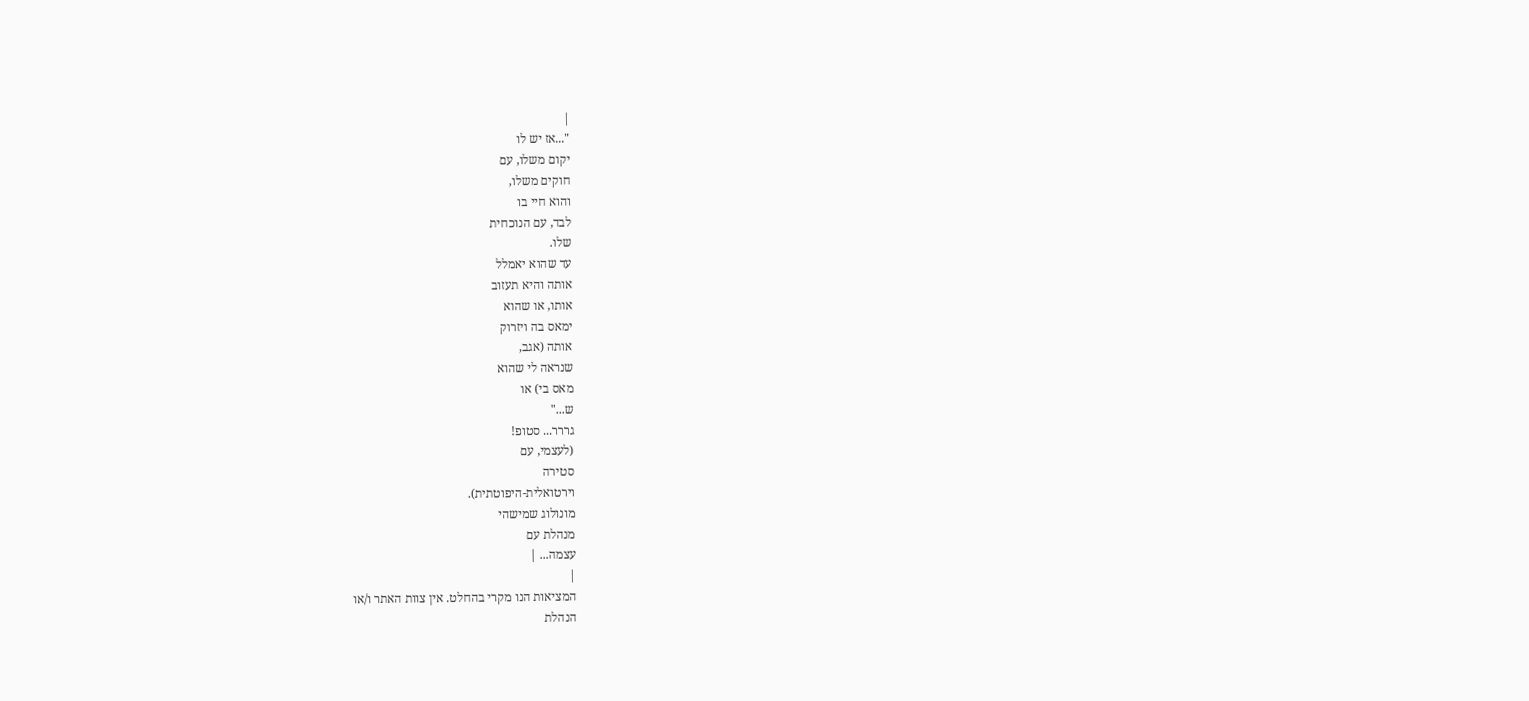|
"...אז יש לו
יקום משלו, עם
חוקים משלו,
והוא חיי בו
לבד, עם הנוכחית
שלו.
עד שהוא יאמלל
אותה והיא תעזוב
אותו, או שהוא
ימאס בה ויזרוק
אותה (אגב,
שנראה לי שהוא
מאס בי) או
ש..."
גררר... סטופ!
(לעצמי, עם
סטירה
וירטואלית-היפוטתית).
מונולוג שמישהי
מנהלת עם
עצמה... |
|
המציאות הנו מקרי בהחלט. אין צוות האתר ו/או
הנהלת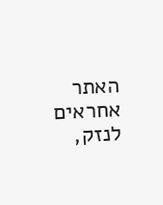האתר אחראים לנזק,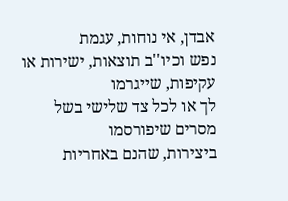אבדן, אי נוחות, עגמת
נפש וכיו''ב תוצאות, ישירות או עקיפות, שייגרמו
לך או לכל צד שלישי בשל מסרים שיפורסמו
ביצירות, שהנם באחריות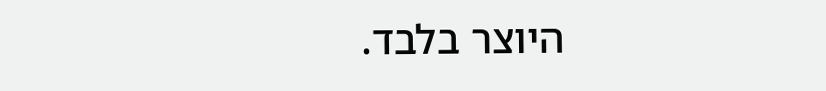היוצר בלבד.